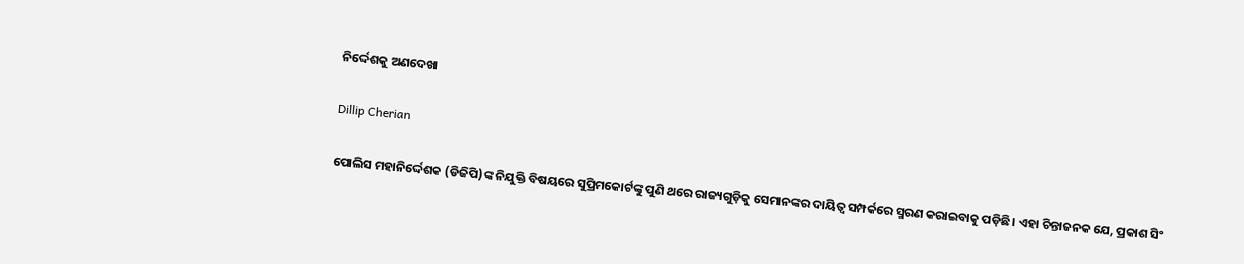ନିର୍ଦ୍ଦେଶକୁ ଅଣଦେଖା

Dillip Cherian

ପୋଲିସ ମହାନିର୍ଦ୍ଦେଶକ (ଡିଜିପି)ଙ୍କ ନିଯୁକ୍ତି ବିଷୟରେ ସୁପ୍ରିମକୋର୍ଟଙ୍କୁ ପୁଣି ଥରେ ରାଜ୍ୟଗୁଡ଼ିକୁ ସେମାନଙ୍କର ଦାୟିତ୍ୱ ସମ୍ପର୍କରେ ସ୍ମରଣ କରାଇବାକୁ ପଡ଼ିଛି। ଏହା ଚିନ୍ତାଜନକ ଯେ, ପ୍ରକାଶ ସିଂ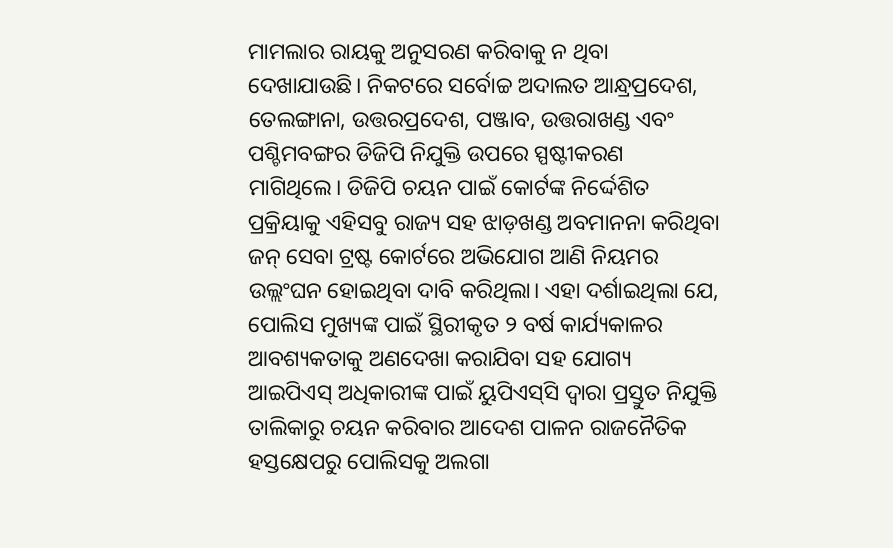ମାମଲାର ରାୟକୁ ଅନୁସରଣ କରିବାକୁ ନ ଥିବା ଦେଖାଯାଉଛି। ନିକଟରେ ସର୍ବୋଚ୍ଚ ଅଦାଲତ ଆନ୍ଧ୍ରପ୍ରଦେଶ, ତେଲଙ୍ଗାନା, ଉତ୍ତରପ୍ରଦେଶ, ପଞ୍ଜାବ, ଉତ୍ତରାଖଣ୍ଡ ଏବଂ ପଶ୍ଚିମବଙ୍ଗର ଡିଜିପି ନିଯୁକ୍ତି ଉପରେ ସ୍ପଷ୍ଟୀକରଣ ମାଗିଥିଲେ। ଡିଜିପି ଚୟନ ପାଇଁ କୋର୍ଟଙ୍କ ନିର୍ଦ୍ଦେଶିତ ପ୍ରକ୍ରିୟାକୁ ଏହିସବୁ ରାଜ୍ୟ ସହ ଝାଡ଼ଖଣ୍ଡ ଅବମାନନା କରିଥିବା ଜନ୍‌ ସେବା ଟ୍ରଷ୍ଟ କୋର୍ଟରେ ଅଭିଯୋଗ ଆଣି ନିୟମର ଉଲ୍ଲଂଘନ ହୋଇଥିବା ଦାବି କରିଥିଲା। ଏହା ଦର୍ଶାଇଥିଲା ଯେ, ପୋଲିସ ମୁଖ୍ୟଙ୍କ ପାଇଁ ସ୍ଥିରୀକୃତ ୨ ବର୍ଷ କାର୍ଯ୍ୟକାଳର ଆବଶ୍ୟକତାକୁ ଅଣଦେଖା କରାଯିବା ସହ ଯୋଗ୍ୟ ଆଇପିଏସ୍‌ ଅଧିକାରୀଙ୍କ ପାଇଁ ୟୁପିଏସ୍‌ସି ଦ୍ୱାରା ପ୍ରସ୍ତୁତ ନିଯୁକ୍ତି ତାଲିକାରୁ ଚୟନ କରିବାର ଆଦେଶ ପାଳନ ରାଜନୈତିକ ହସ୍ତକ୍ଷେପରୁ ପୋଲିସକୁ ଅଲଗା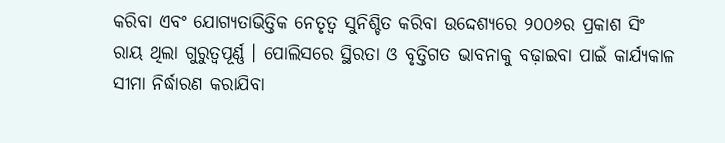କରିବା ଏବଂ ଯୋଗ୍ୟତାଭିତ୍ତିକ ନେତୃତ୍ୱ ସୁନିଶ୍ଚିତ କରିବା ଉଦ୍ଦେଶ୍ୟରେ ୨୦୦୬ର ପ୍ରକାଶ ସିଂ ରାୟ ଥିଲା ଗୁରୁତ୍ୱପୂର୍ଣ୍ଣ । ପୋଲିସରେ ସ୍ଥିରତା ଓ ବୃତ୍ତିଗତ ଭାବନାକୁ ବଢ଼ାଇବା ପାଇଁ କାର୍ଯ୍ୟକାଳ ସୀମା ନିର୍ଦ୍ଧାରଣ କରାଯିବା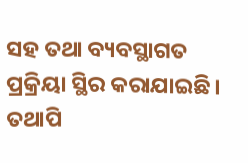ସହ ତଥା ବ୍ୟବସ୍ଥାଗତ ପ୍ରକ୍ରିୟା ସ୍ଥିର କରାଯାଇଛି। ତଥାପି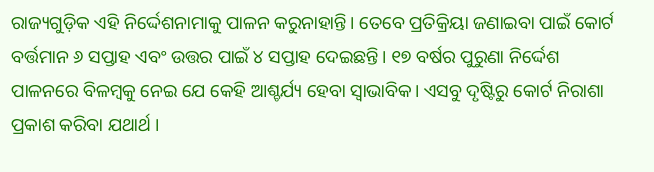ରାଜ୍ୟଗୁଡ଼ିକ ଏହି ନିର୍ଦ୍ଦେଶନାମାକୁ ପାଳନ କରୁନାହାନ୍ତି। ତେବେ ପ୍ରତିକ୍ରିୟା ଜଣାଇବା ପାଇଁ କୋର୍ଟ ବର୍ତ୍ତମାନ ୬ ସପ୍ତାହ ଏବଂ ଉତ୍ତର ପାଇଁ ୪ ସପ୍ତାହ ଦେଇଛନ୍ତି। ୧୭ ବର୍ଷର ପୁରୁଣା ନିର୍ଦ୍ଦେଶ ପାଳନରେ ବିଳମ୍ବକୁ ନେଇ ଯେ କେହି ଆଶ୍ଚର୍ଯ୍ୟ ହେବା ସ୍ବାଭାବିକ। ଏସବୁ ଦୃଷ୍ଟିରୁ କୋର୍ଟ ନିରାଶା ପ୍ରକାଶ କରିବା ଯଥାର୍ଥ ।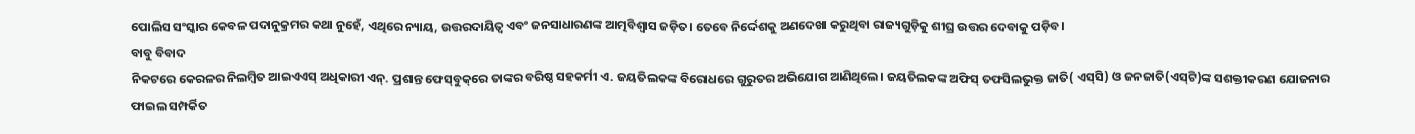ପୋଲିସ ସଂସ୍କାର କେବଳ ପଦାନୁକ୍ରମର କଥା ନୁହେଁ, ଏଥିରେ ନ୍ୟାୟ, ଉତ୍ତରଦାୟିତ୍ୱ ଏବଂ ଜନସାଧାରଣଙ୍କ ଆତ୍ମବିଶ୍ୱାସ ଜଡ଼ିତ। ତେବେ ନିର୍ଦ୍ଦେଶକୁ ଅଣଦେଖା କରୁଥିବା ରାଜ୍ୟଗୁଡ଼ିକୁ ଶୀଘ୍ର ଉତ୍ତର ଦେବାକୁ ପଡ଼ିବ।
ବାବୁ ବିବାଦ
ନିକଟରେ କେରଳର ନିଲମ୍ବିତ ଆଇଏଏସ୍‌ ଅଧିକାରୀ ଏନ୍‌. ପ୍ରଶାନ୍ତ ଫେସ୍‌ବୁକ୍‌ରେ ତାଙ୍କର ବରିଷ୍ଠ ସହକର୍ମୀ ଏ. ଜୟତିଲକଙ୍କ ବିରୋଧରେ ଗୁରୁତର ଅଭିଯୋଗ ଆଣିଥିଲେ। ଜୟତିଲକଙ୍କ ଅଫିସ୍‌ ତଫସିଲଭୁକ୍ତ ଜାତି( ଏସ୍‌ସି) ଓ ଜନଜାତି(ଏସ୍‌ଟି)ଙ୍କ ସଶକ୍ତୀକରଣ ଯୋଜନାର ଫାଇଲ ସମ୍ପର୍କିତ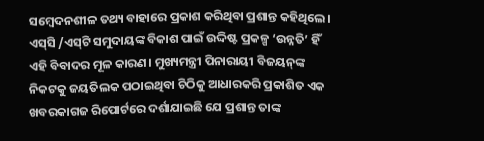ସମ୍ବେଦନଶୀଳ ତଥ୍ୟ ବାହାରେ ପ୍ରକାଶ କରିଥିବା ପ୍ରଶାନ୍ତ କହିଥିଲେ। ଏସ୍‌ସି /ଏସ୍‌ଟି ସମୁଦାୟଙ୍କ ବିକାଶ ପାଇଁ ଉଦ୍ଦିଷ୍ଟ ପ୍ରକଳ୍ପ ‘ଉନ୍ନତି’ ହିଁ ଏହି ବିବାଦର ମୂଳ କାରଣ। ମୁଖ୍ୟମନ୍ତ୍ରୀ ପିନାରାୟୀ ବିଜୟନ୍‌ଙ୍କ ନିକଟକୁ ଜୟତିଲକ ପଠାଇଥିବା ଚିଠିକୁ ଆଧାରକରି ପ୍ରକାଶିତ ଏକ ଖବରକାଗଜ ରିପୋର୍ଟରେ ଦର୍ଶାଯାଇଛି ଯେ ପ୍ରଶାନ୍ତ ତାଙ୍କ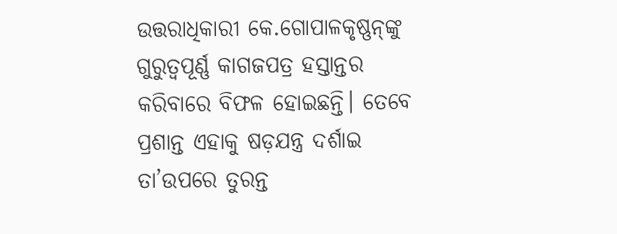ଉତ୍ତରାଧିକାରୀ କେ.ଗୋପାଳକୃଷ୍ଣନ୍‌ଙ୍କୁ ଗୁରୁତ୍ୱପୂର୍ଣ୍ଣ କାଗଜପତ୍ର ହସ୍ତାନ୍ତର କରିବାରେ ବିଫଳ ହୋଇଛନ୍ତି। ତେବେ ପ୍ରଶାନ୍ତ ଏହାକୁ ଷଡ଼ଯନ୍ତ୍ର ଦର୍ଶାଇ ତା’ଉପରେ ତୁରନ୍ତ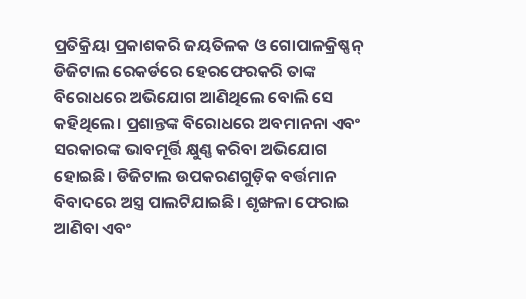ପ୍ରତିକ୍ରିୟା ପ୍ରକାଶକରି ଜୟତିଳକ ଓ ଗୋପାଳକ୍ରିଷ୍ଣନ୍‌ ଡିଜିଟାଲ ରେକର୍ଡରେ ହେରଫେରକରି ତାଙ୍କ ବିରୋଧରେ ଅଭିଯୋଗ ଆଣିଥିଲେ ବୋଲି ସେ କହିଥିଲେ। ପ୍ରଶାନ୍ତଙ୍କ ବିରୋଧରେ ଅବମାନନା ଏବଂ ସରକାରଙ୍କ ଭାବମୂର୍ତ୍ତି କ୍ଷୁଣ୍ଣ କରିବା ଅଭିଯୋଗ ହୋଇଛି। ଡିଜିଟାଲ ଉପକରଣଗୁଡ଼ିକ ବର୍ତ୍ତମାନ ବିବାଦରେ ଅସ୍ତ୍ର ପାଲଟିଯାଇଛି। ଶୃଙ୍ଖଳା ଫେରାଇ ଆଣିବା ଏବଂ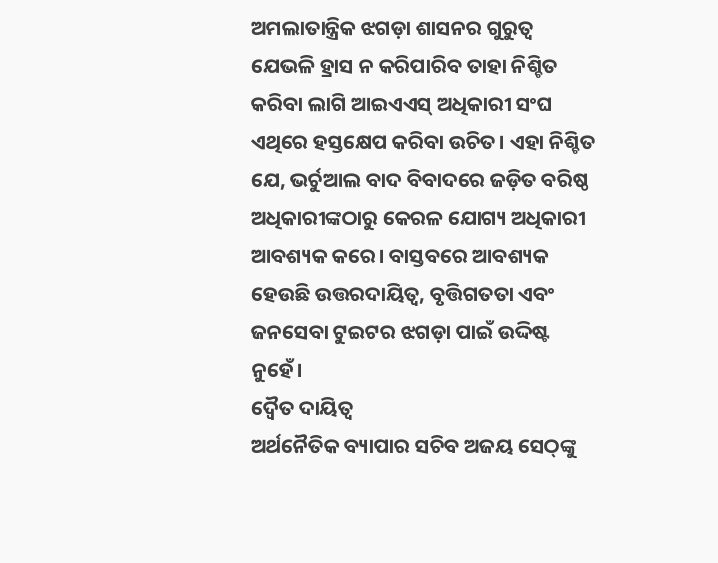ଅମଲାତାନ୍ତ୍ରିକ ଝଗଡ଼ା ଶାସନର ଗୁରୁତ୍ୱ ଯେଭଳି ହ୍ରାସ ନ କରିପାରିବ ତାହା ନିଶ୍ଚିତ କରିବା ଲାଗି ଆଇଏଏସ୍‌ ଅଧିକାରୀ ସଂଘ ଏଥିରେ ହସ୍ତକ୍ଷେପ କରିବା ଉଚିତ। ଏହା ନିଶ୍ଚିତ ଯେ, ଭର୍ଚୁଆଲ ବାଦ ବିବାଦରେ ଜଡ଼ିତ ବରିଷ୍ଠ ଅଧିକାରୀଙ୍କଠାରୁ କେରଳ ଯୋଗ୍ୟ ଅଧିକାରୀ ଆବଶ୍ୟକ କରେ। ବାସ୍ତବରେ ଆବଶ୍ୟକ ହେଉଛି ଉତ୍ତରଦାୟିତ୍ୱ, ବୃତ୍ତିଗତତା ଏବଂ ଜନସେବା ଟୁଇଟର ଝଗଡ଼ା ପାଇଁ ଉଦ୍ଦିଷ୍ଟ ନୁହେଁ।
ଦ୍ୱୈତ ଦାୟିତ୍ୱ
ଅର୍ଥନୈତିକ ବ୍ୟାପାର ସଚିବ ଅଜୟ ସେଠ୍‌ଙ୍କୁ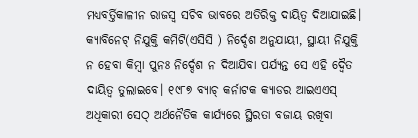ମଧ୍ୟବର୍ତ୍ତିକାଳୀନ ରାଜସ୍ବ ସଚିବ ଭାବରେ ଅତିରିକ୍ତ ଦାୟିତ୍ୱ ଦିଆଯାଇଛି। କ୍ୟାବିନେଟ୍‌ ନିଯୁକ୍ତି କମିଟି(ଏସିସି ) ନିର୍ଦ୍ଦେଶ ଅନୁଯାୟୀ, ସ୍ଥାୟୀ ନିଯୁକ୍ତି ନ ହେବା କିମ୍ବା ପୁନଃ ନିର୍ଦ୍ଦେଶ ନ ଦିଆଯିବା ପର୍ଯ୍ୟନ୍ତ ସେ ଏହି ଦ୍ୱୈତ ଦାୟିତ୍ୱ ତୁଲାଇବେ। ୧୯୮୭ ବ୍ୟାଚ୍‌ କର୍ନାଟକ କ୍ୟାଡର ଆଇଏଏସ୍‌ ଅଧିକାରୀ ସେଠ୍‌ ଅର୍ଥନୈତିକ କାର୍ଯ୍ୟରେ ସ୍ଥିରତା ବଜାୟ ରଖିବା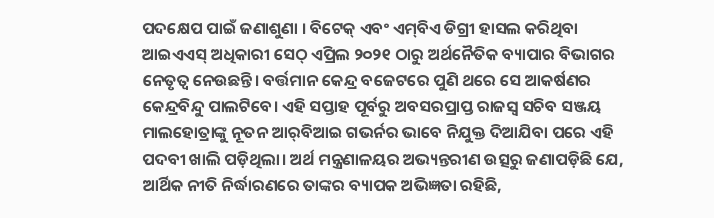ପଦକ୍ଷେପ ପାଇଁ ଜଣାଶୁଣା । ବିଟେକ୍‌ ଏବଂ ଏମ୍‌ବିଏ ଡିଗ୍ରୀ ହାସଲ କରିଥିବା ଆଇଏଏସ୍‌ ଅଧିକାରୀ ସେଠ୍‌ ଏପ୍ରିଲ ୨୦୨୧ ଠାରୁ ଅର୍ଥନୈତିକ ବ୍ୟାପାର ବିଭାଗର ନେତୃତ୍ୱ ନେଉଛନ୍ତି। ବର୍ତ୍ତମାନ କେନ୍ଦ୍ର ବଜେଟରେ ପୁଣି ଥରେ ସେ ଆକର୍ଷଣର କେନ୍ଦ୍ରବିନ୍ଦୁ ପାଲଟିବେ। ଏହି ସପ୍ତାହ ପୂର୍ବରୁ ଅବସରପ୍ରାପ୍ତ ରାଜସ୍ବ ସଚିବ ସଞ୍ଜୟ ମାଲହୋତ୍ରାଙ୍କୁ ନୂତନ ଆର୍‌ବିଆଇ ଗଭର୍ନର ଭାବେ ନିଯୁକ୍ତ ଦିଆଯିବା ପରେ ଏହି ପଦବୀ ଖାଲି ପଡ଼ିଥିଲା। ଅର୍ଥ ମନ୍ତ୍ରଣାଳୟର ଅଭ୍ୟନ୍ତରୀଣ ଉତ୍ସରୁ ଜଣାପଡ଼ିଛି ଯେ, ଆର୍ଥିକ ନୀତି ନିର୍ଦ୍ଧାରଣରେ ତାଙ୍କର ବ୍ୟାପକ ଅଭିଜ୍ଞତା ରହିଛି,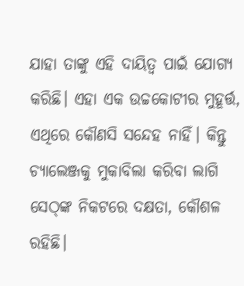ଯାହା ତାଙ୍କୁ ଏହି ଦାୟିତ୍ୱ ପାଇଁ ଯୋଗ୍ୟ କରିଛି। ଏହା ଏକ ଉଚ୍ଚକୋଟୀର ମୁହୂର୍ତ୍ତ, ଏଥିରେ କୌଣସି ସନ୍ଦେହ ନାହିଁ। କିନ୍ତୁ ଚ୍ୟାଲେଞ୍ଜକୁ ମୁକାବିଲା କରିବା ଲାଗି ସେଠ୍‌ଙ୍କ ନିକଟରେ ଦକ୍ଷତା, କୌଶଳ ରହିଛି।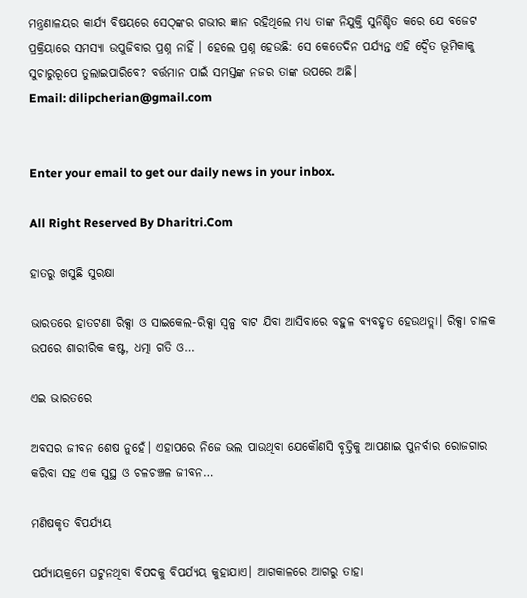ମନ୍ତ୍ରଣାଳୟର କାର୍ଯ୍ୟ ବିଷୟରେ ସେଠ୍‌ଙ୍କର ଗଭୀର ଜ୍ଞାନ ରହିଥିଲେ ମଧ୍ୟ ତାଙ୍କ ନିଯୁକ୍ତି ସୁନିଶ୍ଚିତ କରେ ଯେ ବଜେଟ ପ୍ରକ୍ରିୟାରେ ସମସ୍ୟା ଉପୁଜିବାର ପ୍ରଶ୍ନ ନାହିଁ । ହେଲେ ପ୍ରଶ୍ନ ହେଉଛି: ସେ କେତେଦିନ ପର୍ଯ୍ୟନ୍ତ ଏହି ଦ୍ୱୈତ ଭୂମିକାକୁ ସୁଚାରୁରୂପେ ତୁଲାଇପାରିବେ? ବର୍ତ୍ତମାନ ପାଇଁ ସମସ୍ତଙ୍କ ନଜର ତାଙ୍କ ଉପରେ ଅଛି।
Email: dilipcherian@gmail.com


Enter your email to get our daily news in your inbox.

All Right Reserved By Dharitri.Com

ହାତରୁ ଖସୁଛି ସୁରକ୍ଷା

ଭାରତରେ ହାତଟଣା ରିକ୍ସା ଓ ସାଇକେଲ-ରିକ୍ସା ସ୍ବଳ୍ପ ବାଟ ଯିବା ଆସିବାରେ ବହୁଳ ବ୍ୟବହୃତ ହେଉଥତ୍ଲା। ରିକ୍ସା ଚାଳକ ଉପରେ ଶାରୀରିକ କଷ୍ଟ, ଧତ୍ମା ଗତି ଓ…

ଏଇ ଭାରତରେ

ଅବସର ଜୀବନ ଶେଷ ନୁହେଁ। ଏହାପରେ ନିଜେ ଭଲ ପାଉଥିବା ଯେକୌଣସି ବୃତ୍ତିକୁ ଆପଣାଇ ପୁନର୍ବାର ରୋଜଗାର କରିବା ସହ ଏକ ସୁସ୍ଥ ଓ ଚଳଚଞ୍ଚଳ ଜୀବନ…

ମଣିଷକୃତ ବିପର୍ଯ୍ୟୟ

ପର୍ଯ୍ୟାୟକ୍ରମେ ଘଟୁନଥିବା ବିପଦକୁ ବିପର୍ଯ୍ୟୟ କୁହାଯାଏ। ଆଗକାଳରେ ଆଗରୁ ତାହା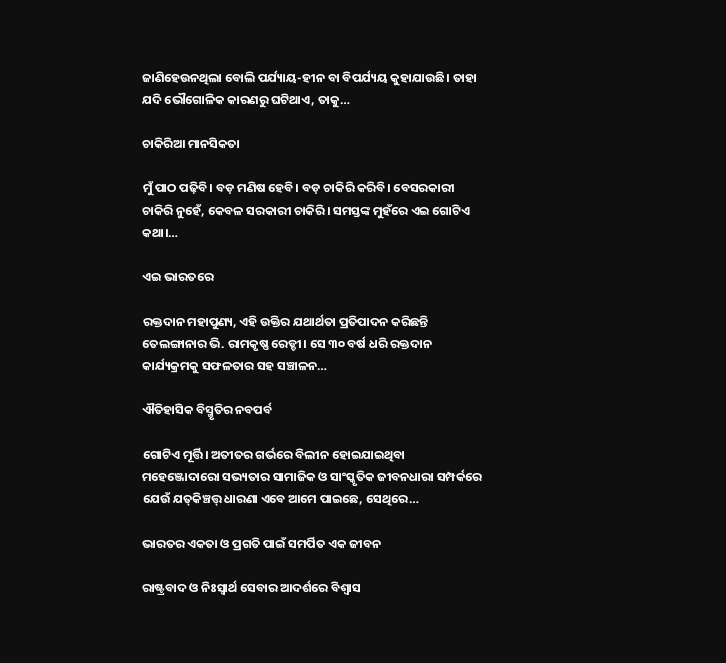ଜାଣିହେଉନଥିଲା ବୋଲି ପର୍ଯ୍ୟାୟ-ହୀନ ବା ବିପର୍ଯ୍ୟୟ କୁହାଯାଉଛି। ତାହା ଯଦି ଭୌଗୋଳିକ କାରଣରୁ ଘଟିଥାଏ, ତାକୁ…

ଚାକିରିଆ ମାନସିକତା

ମୁଁ ପାଠ ପଢ଼ିବି। ବଡ଼ ମଣିଷ ହେବି। ବଡ଼ ଚାକିରି କରିବି। ବେସରକାରୀ ଚାକିରି ନୁହେଁ, କେବଳ ସରକାରୀ ଚାକିରି। ସମସ୍ତଙ୍କ ମୁହଁରେ ଏଇ ଗୋଟିଏ କଥା।…

ଏଇ ଭାରତରେ

ରକ୍ତଦାନ ମହାପୁଣ୍ୟ, ଏହି ଉକ୍ତିର ଯଥାର୍ଥତା ପ୍ରତିପାଦନ କରିଛନ୍ତି ତେଲଙ୍ଗାନାର ଭି. ରାମକୃଷ୍ଣ ରେଡ୍ଡୀ। ସେ ୩୦ ବର୍ଷ ଧରି ରକ୍ତଦାନ କାର୍ଯ୍ୟକ୍ରମକୁ ସଫଳତାର ସହ ସଞ୍ଚାଳନ…

ଐତିହାସିକ ବିସ୍ମୃତିର ନବପର୍ବ

ଗୋଟିଏ ମୂର୍ତ୍ତି। ଅତୀତର ଗର୍ଭରେ ବିଲୀନ ହୋଇଯାଇଥିବା ମହେଞ୍ଜୋଦାରୋ ସଭ୍ୟତାର ସାମାଜିକ ଓ ସାଂସ୍କୃତିକ ଜୀବନଧାରା ସମ୍ପର୍କରେ ଯେଉଁ ଯତ୍‌କିଞ୍ଚତ୍ତ୍‌ ଧାରଣା ଏବେ ଆମେ ପାଇଛେ, ସେଥିରେ…

ଭାରତର ଏକତା ଓ ପ୍ରଗତି ପାଇଁ ସମର୍ପିତ ଏକ ଜୀବନ

ରାଷ୍ଟ୍ରବାଦ ଓ ନିଃସ୍ବାର୍ଥ ସେବାର ଆଦର୍ଶରେ ବିଶ୍ୱାସ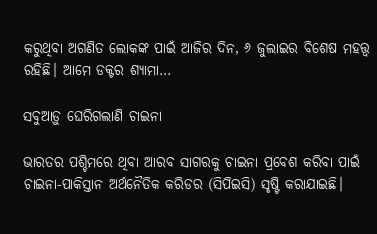କରୁଥିବା ଅଗଣିତ ଲୋକଙ୍କ ପାଇଁ ଆଜିର ଦିନ, ୬ ଜୁଲାଇର ବିଶେଷ ମହତ୍ତ୍ୱ ରହିଛି। ଆମେ ଡକ୍ଟର ଶ୍ୟାମା…

ସବୁଆଡ଼ୁ ଘେରିଗଲାଣି ଚାଇନା

ଭାରତର ପଶ୍ଚିମରେ ଥିବା ଆରବ ସାଗରକୁ ଚାଇନା ପ୍ରବେଶ କରିବା ପାଇଁ ଚାଇନା-ପାକିସ୍ତାନ ଅର୍ଥନୈତିକ କରିଡର (ସିପିଇସି) ସୃଷ୍ଟି କରାଯାଇଛି।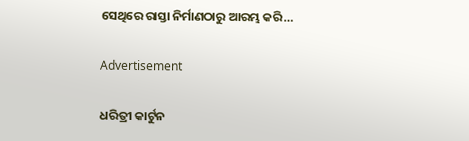ସେଥିରେ ରାସ୍ତା ନିର୍ମାଣଠାରୁ ଆରମ୍ଭ କରି…

Advertisement

ଧରିତ୍ରୀ କାର୍ଟୁନ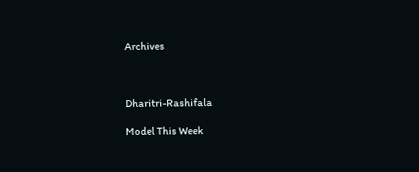Archives



Dharitri-Rashifala

Model This Week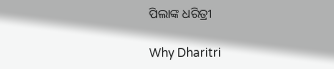ପିଲାଙ୍କ ଧରିତ୍ରୀ

Why Dharitri